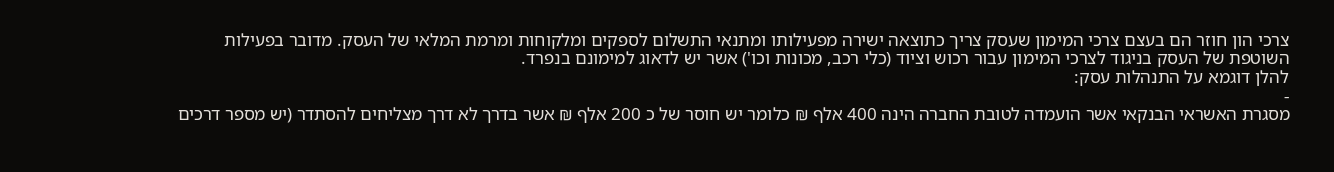צרכי הון חוזר הם בעצם צרכי המימון שעסק צריך כתוצאה ישירה מפעילותו ומתנאי התשלום לספקים ומלקוחות ומרמת המלאי של העסק. מדובר בפעילות השוטפת של העסק בניגוד לצרכי המימון עבור רכוש וציוד (כלי רכב, מכונות וכו') אשר יש לדאוג למימונם בנפרד.
להלן דוגמא על התנהלות עסק:
-
מסגרת האשראי הבנקאי אשר הועמדה לטובת החברה הינה 400 אלף ₪ כלומר יש חוסר של כ 200 אלף ₪ אשר בדרך לא דרך מצליחים להסתדר (יש מספר דרכים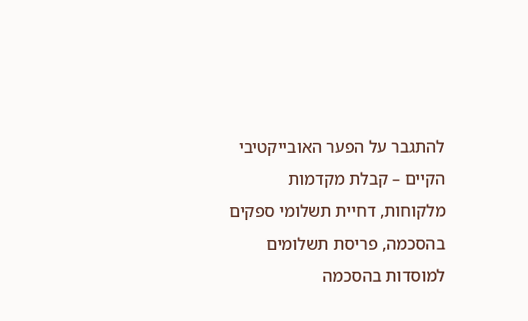להתגבר על הפער האובייקטיבי הקיים – קבלת מקדמות מלקוחות, דחיית תשלומי ספקים בהסכמה, פריסת תשלומים למוסדות בהסכמה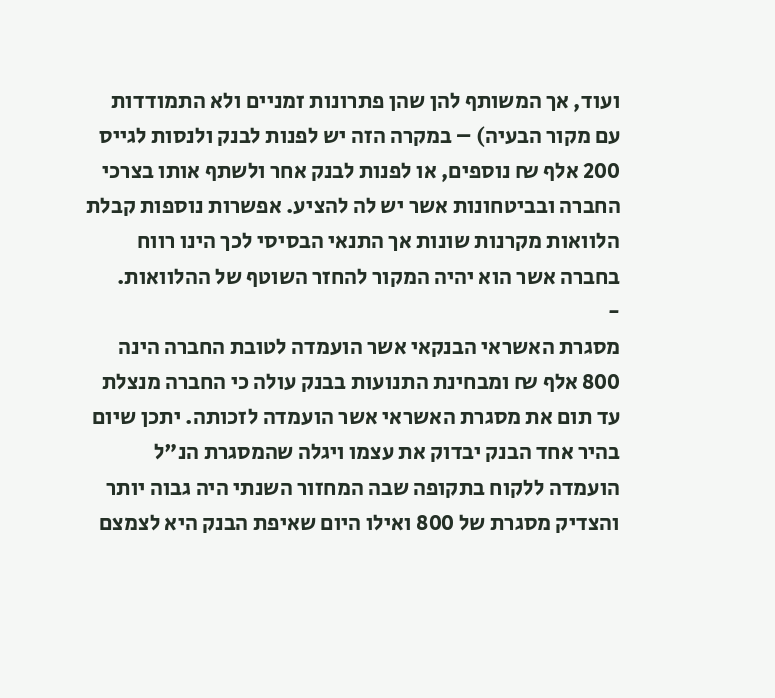ועוד, אך המשותף להן שהן פתרונות זמניים ולא התמודדות עם מקור הבעיה) – במקרה הזה יש לפנות לבנק ולנסות לגייס 200 אלף ₪ נוספים, או לפנות לבנק אחר ולשתף אותו בצרכי החברה ובביטחונות אשר יש לה להציע. אפשרות נוספות קבלת הלוואות מקרנות שונות אך התנאי הבסיסי לכך הינו רווח בחברה אשר הוא יהיה המקור להחזר השוטף של ההלוואות.
-
מסגרת האשראי הבנקאי אשר הועמדה לטובת החברה הינה 800 אלף ₪ ומבחינת התנועות בבנק עולה כי החברה מנצלת עד תום את מסגרת האשראי אשר הועמדה לזכותה. יתכן שיום בהיר אחד הבנק יבדוק את עצמו ויגלה שהמסגרת הנ"ל הועמדה ללקוח בתקופה שבה המחזור השנתי היה גבוה יותר והצדיק מסגרת של 800 ואילו היום שאיפת הבנק היא לצמצם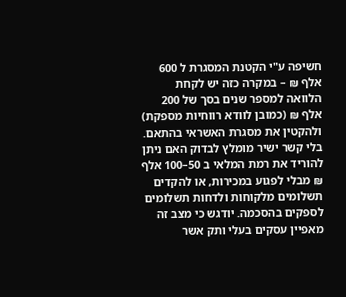חשיפה ע"י הקטנת המסגרת ל 600 אלף ₪ – במקרה כזה יש לקחת הלוואה למספר שנים בסך של 200 אלף ₪ (כמובן לוודא רווחיות מספקת) ולהקטין את מסגרת האשראי בהתאם. בלי קשר ישיר מומלץ לבדוק האם ניתן להוריד את רמת המלאי ב 50–100 אלף ₪ מבלי לפגוע במכירות, או להקדים תשלומים מלקוחות ולדחות תשלומים לספקים בהסכמה. יודגש כי מצב זה מאפיין עסקים בעלי ותק אשר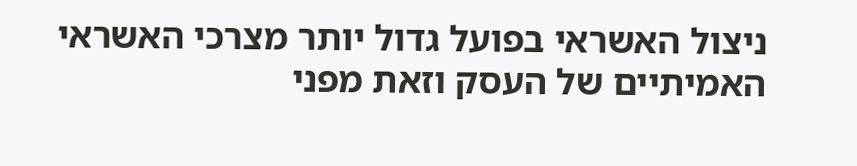ניצול האשראי בפועל גדול יותר מצרכי האשראי האמיתיים של העסק וזאת מפני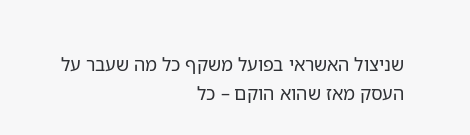שניצול האשראי בפועל משקף כל מה שעבר על העסק מאז שהוא הוקם – כל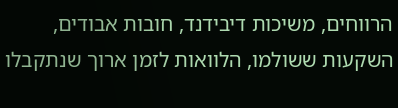הרווחים, משיכות דיבידנד, חובות אבודים, השקעות ששולמו, הלוואות לזמן ארוך שנתקבלו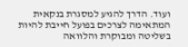ועוד. הדרך להגיע למסגרת בנקאית המתאימה לצרכים בפועל חייבת להיות בשליטה ומבוקרת והלוואה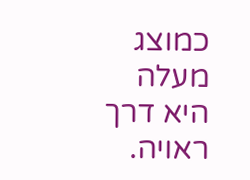כמוצג מעלה היא דרך ראויה.